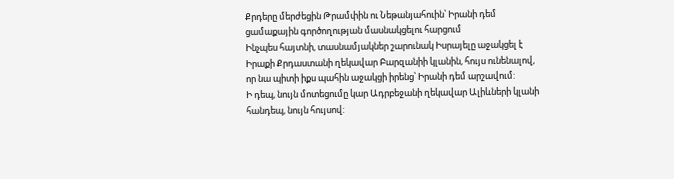Քրդերը մերժեցին Թրամփին ու Նեթանյահուին՝ Իրանի դեմ ցամաքային գործողության մասնակցելու հարցում
Ինչպես հայտնի, տասնամյակներ շարունակ Իսրայելը աջակցել է Իրաքի Քրդաստանի ղեկավար Բարզանիի կլանին, հույս ունենալով, որ նա պիտի իքս պահին աջակցի իրենց՝ Իրանի դեմ արշավում:
Ի դեպ, նույն մոտեցումը կար Ադրբեջանի ղեկավար Ալիևների կլանի հանդեպ, նույն հույսով: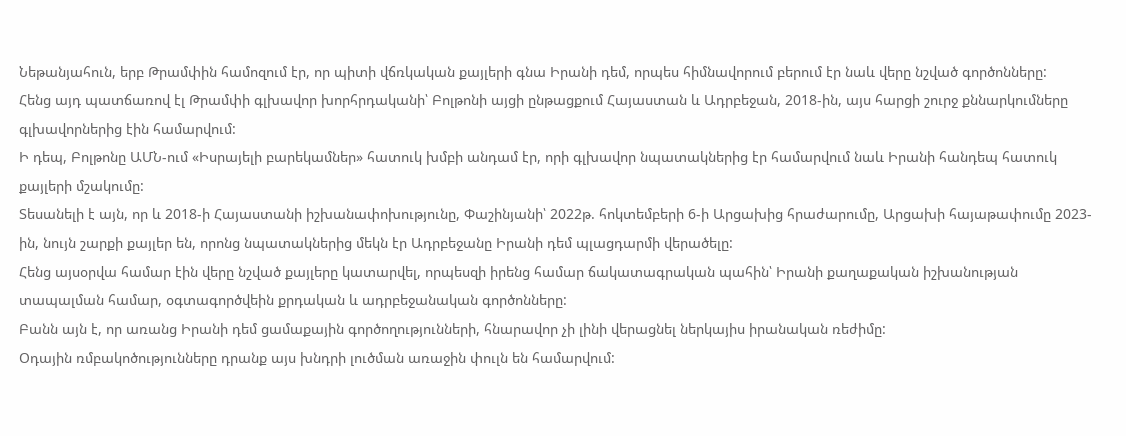Նեթանյահուն, երբ Թրամփին համոզում էր, որ պիտի վճռկական քայլերի գնա Իրանի դեմ, որպես հիմնավորում բերում էր նաև վերը նշված գործոնները:
Հենց այդ պատճառով էլ Թրամփի գլխավոր խորհրդականի՝ Բոլթոնի այցի ընթացքում Հայաստան և Ադրբեջան, 2018-ին, այս հարցի շուրջ քննարկումները գլխավորներից էին համարվում:
Ի դեպ, Բոլթոնը ԱՄՆ-ում «Իսրայելի բարեկամներ» հատուկ խմբի անդամ էր, որի գլխավոր նպատակներից էր համարվում նաև Իրանի հանդեպ հատուկ քայլերի մշակումը:
Տեսանելի է այն, որ և 2018-ի Հայաստանի իշխանափոխությունը, Փաշինյանի՝ 2022թ. հոկտեմբերի 6-ի Արցախից հրաժարումը, Արցախի հայաթափումը 2023-ին, նույն շարքի քայլեր են, որոնց նպատակներից մեկն էր Ադրբեջանը Իրանի դեմ պլացդարմի վերածելը:
Հենց այսօրվա համար էին վերը նշված քայլերը կատարվել, որպեսզի իրենց համար ճակատագրական պահին՝ Իրանի քաղաքական իշխանության տապալման համար, օգտագործվեին քրդական և ադրբեջանական գործոնները:
Բանն այն է, որ առանց Իրանի դեմ ցամաքային գործողությունների, հնարավոր չի լինի վերացնել ներկայիս իրանական ռեժիմը:
Օդային ռմբակոծությունները դրանք այս խնդրի լուծման առաջին փուլն են համարվում: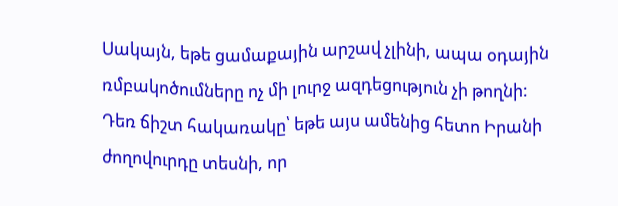Սակայն, եթե ցամաքային արշավ չլինի, ապա օդային ռմբակոծումները ոչ մի լուրջ ազդեցություն չի թողնի:
Դեռ ճիշտ հակառակը՝ եթե այս ամենից հետո Իրանի ժողովուրդը տեսնի, որ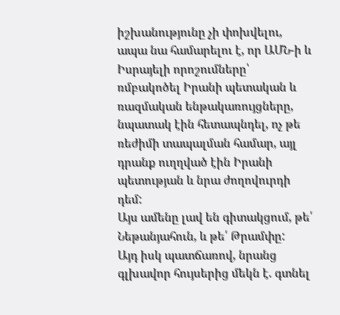իշխանությունը չի փոխվելու, ապա նա համարելու է, որ ԱՄՆ-ի և Իսրայելի որոշումները՝ ռմբակոծել Իրանի պետական և ռազմական ենթակառույցները, նպատակ էին հետապնդել, ոչ թե ռեժիմի տապալման համար, այլ դրանք ուղղված էին Իրանի պետության և նրա ժողովուրդի դեմ:
Այս ամենը լավ են գիտակցում, թե՛ Նեթանյահուն, և թե՛ Թրամփը:
Այդ իսկ պատճառով, նրանց գլխավոր հույսերից մեկն է. գտնել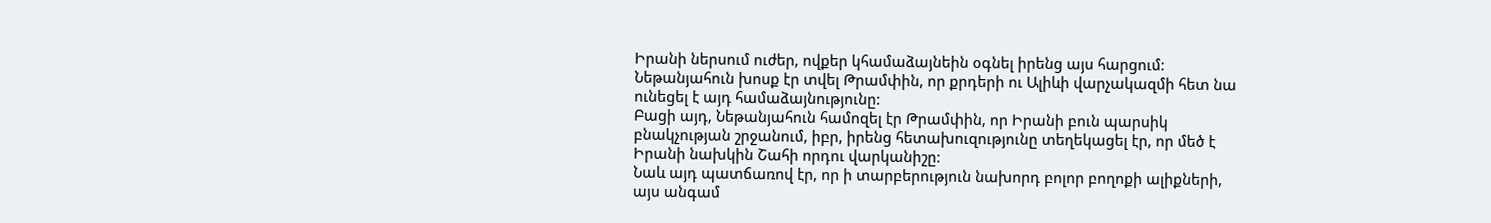Իրանի ներսում ուժեր, ովքեր կհամաձայնեին օգնել իրենց այս հարցում:
Նեթանյահուն խոսք էր տվել Թրամփին, որ քրդերի ու Ալիևի վարչակազմի հետ նա ունեցել է այդ համաձայնությունը:
Բացի այդ, Նեթանյահուն համոզել էր Թրամփին, որ Իրանի բուն պարսիկ բնակչության շրջանում, իբր, իրենց հետախուզությունը տեղեկացել էր, որ մեծ է Իրանի նախկին Շահի որդու վարկանիշը:
Նաև այդ պատճառով էր, որ ի տարբերություն նախորդ բոլոր բողոքի ալիքների, այս անգամ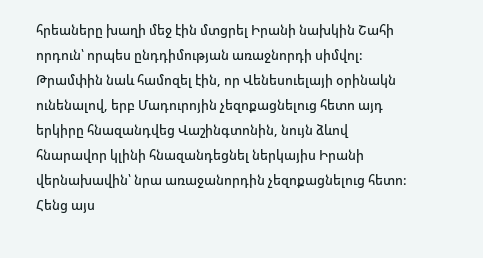հրեաները խաղի մեջ էին մտցրել Իրանի նախկին Շահի որդուն՝ որպես ընդդիմության առաջնորդի սիմվոլ:
Թրամփին նաև համոզել էին, որ Վենեսուելայի օրինակն ունենալով, երբ Մադուրոյին չեզոքացնելուց հետո այդ երկիրը հնազանդվեց Վաշինգտոնին, նույն ձևով հնարավոր կլինի հնազանդեցնել ներկայիս Իրանի վերնախավին՝ նրա առաջանորդին չեզոքացնելուց հետո:
Հենց այս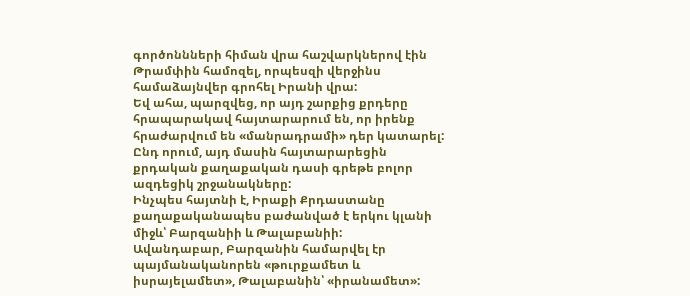գործոննների հիման վրա հաշվարկներով էին Թրամփին համոզել, որպեսզի վերջինս համաձայնվեր գրոհել Իրանի վրա:
Եվ ահա, պարզվեց, որ այդ շարքից քրդերը հրապարակավ հայտարարում են, որ իրենք հրաժարվում են «մանրադրամի» դեր կատարել:
Ընդ որում, այդ մասին հայտարարեցին քրդական քաղաքական դասի գրեթե բոլոր ազդեցիկ շրջանակները:
Ինչպես հայտնի է, Իրաքի Քրդաստանը քաղաքականապես բաժանված է երկու կլանի միջև՝ Բարզանիի և Թալաբանիի:
Ավանդաբար, Բարզանին համարվել էր պայմանականորեն «թուրքամետ և իսրայելամետ», Թալաբանին՝ «իրանամետ»: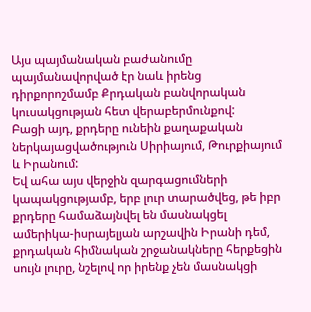Այս պայմանական բաժանումը պայմանավորված էր նաև իրենց դիրքորոշմամբ Քրդական բանվորական կուսակցության հետ վերաբերմունքով:
Բացի այդ, քրդերը ունեին քաղաքական ներկայացվածություն Սիրիայում, Թուրքիայում և Իրանում:
Եվ ահա այս վերջին զարգացումների կապակցությամբ, երբ լուր տարածվեց, թե իբր քրդերը համաձայնվել են մասնակցել ամերիկա-իսրայելյան արշավին Իրանի դեմ, քրդական հիմնական շրջանակները հերքեցին սույն լուրը, նշելով որ իրենք չեն մասնակցի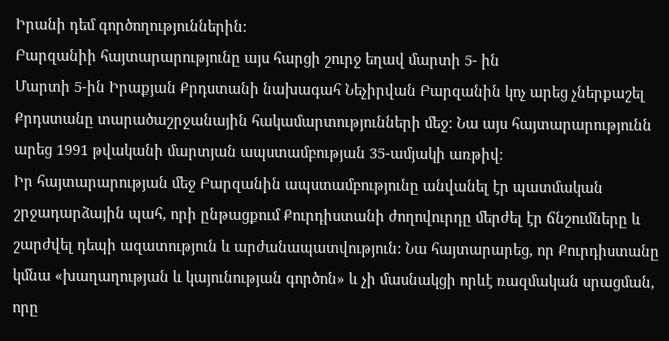Իրանի դեմ գործողություններին:
Բարզանիի հայտարարությունը այս հարցի շուրջ եղավ մարտի 5- ին
Մարտի 5-ին Իրաքյան Քրդստանի նախագահ Նեչիրվան Բարզանին կոչ արեց չներքաշել Քրդստանը տարածաշրջանային հակամարտությունների մեջ։ Նա այս հայտարարությունն արեց 1991 թվականի մարտյան ապստամբության 35-ամյակի առթիվ։
Իր հայտարարության մեջ Բարզանին ապստամբությունը անվանել էր պատմական շրջադարձային պահ, որի ընթացքում Քուրդիստանի ժողովուրդը մերժել էր ճնշումները և շարժվել դեպի ազատություն և արժանապատվություն: Նա հայտարարեց, որ Քուրդիստանը կմնա «խաղաղության և կայունության գործոն» և չի մասնակցի որևէ ռազմական սրացման, որը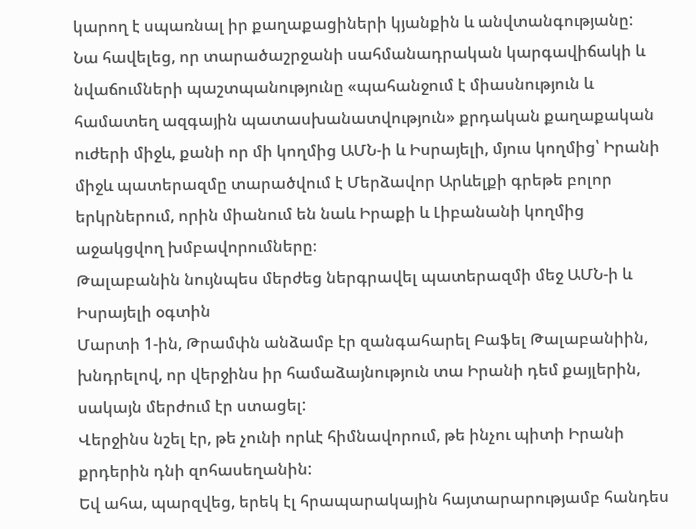կարող է սպառնալ իր քաղաքացիների կյանքին և անվտանգությանը:
Նա հավելեց, որ տարածաշրջանի սահմանադրական կարգավիճակի և նվաճումների պաշտպանությունը «պահանջում է միասնություն և համատեղ ազգային պատասխանատվություն» քրդական քաղաքական ուժերի միջև, քանի որ մի կողմից ԱՄՆ-ի և Իսրայելի, մյուս կողմից՝ Իրանի միջև պատերազմը տարածվում է Մերձավոր Արևելքի գրեթե բոլոր երկրներում, որին միանում են նաև Իրաքի և Լիբանանի կողմից աջակցվող խմբավորումները։
Թալաբանին նույնպես մերժեց ներգրավել պատերազմի մեջ ԱՄՆ-ի և Իսրայելի օգտին
Մարտի 1-ին, Թրամփն անձամբ էր զանգահարել Բաֆել Թալաբանիին, խնդրելով, որ վերջինս իր համաձայնություն տա Իրանի դեմ քայլերին, սակայն մերժում էր ստացել:
Վերջինս նշել էր, թե չունի որևէ հիմնավորում, թե ինչու պիտի Իրանի քրդերին դնի զոհասեղանին:
Եվ ահա, պարզվեց, երեկ էլ հրապարակային հայտարարությամբ հանդես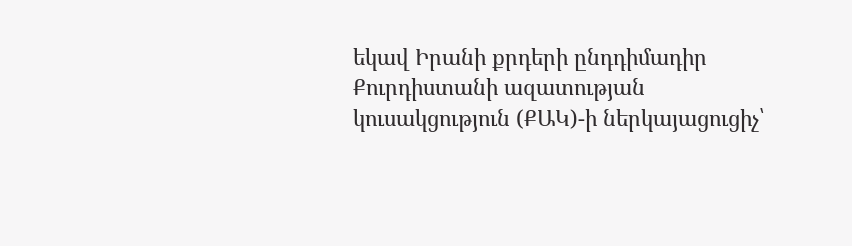եկավ Իրանի քրդերի ընդդիմադիր Քուրդիստանի ազատության կուսակցություն (ՔԱԿ)-ի ներկայացուցիչ՝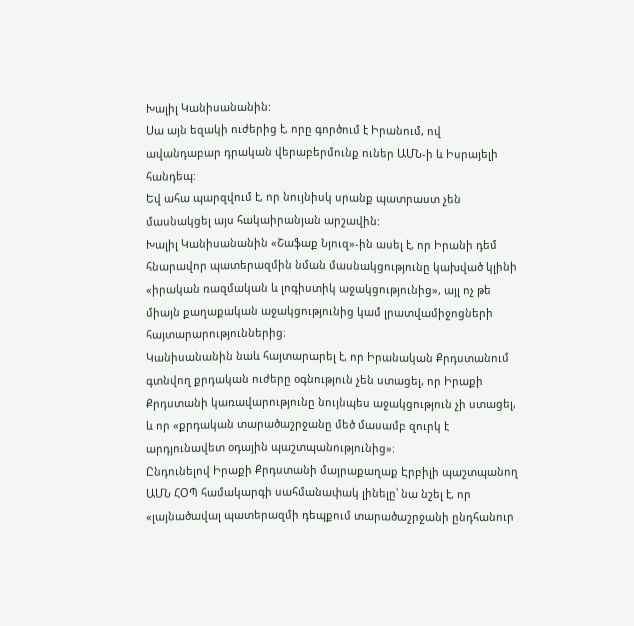Խալիլ Կանիսանանին:
Սա այն եզակի ուժերից է, որը գործում է Իրանում, ով ավանդաբար դրական վերաբերմունք ուներ ԱՄՆ-ի և Իսրայելի հանդեպ:
Եվ ահա պարզվում է, որ նույնիսկ սրանք պատրաստ չեն մասնակցել այս հակաիրանյան արշավին:
Խալիլ Կանիսանանին «Շաֆաք Նյուզ»-ին ասել է, որ Իրանի դեմ հնարավոր պատերազմին նման մասնակցությունը կախված կլինի «իրական ռազմական և լոգիստիկ աջակցությունից», այլ ոչ թե միայն քաղաքական աջակցությունից կամ լրատվամիջոցների հայտարարություններից։
Կանիսանանին նաև հայտարարել է, որ Իրանական Քրդստանում գտնվող քրդական ուժերը օգնություն չեն ստացել, որ Իրաքի Քրդստանի կառավարությունը նույնպես աջակցություն չի ստացել, և որ «քրդական տարածաշրջանը մեծ մասամբ զուրկ է արդյունավետ օդային պաշտպանությունից»։
Ընդունելով Իրաքի Քրդստանի մայրաքաղաք Էրբիլի պաշտպանող ԱՄՆ ՀՕՊ համակարգի սահմանափակ լինելը՝ նա նշել է, որ «լայնածավալ պատերազմի դեպքում տարածաշրջանի ընդհանուր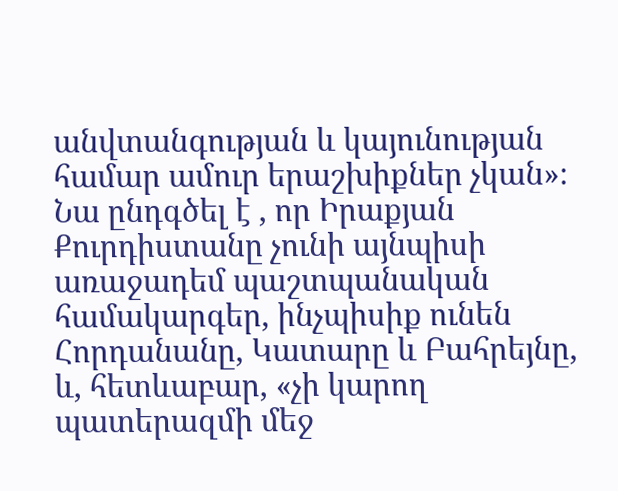անվտանգության և կայունության համար ամուր երաշխիքներ չկան»։ Նա ընդգծել է , որ Իրաքյան Քուրդիստանը չունի այնպիսի առաջադեմ պաշտպանական համակարգեր, ինչպիսիք ունեն Հորդանանը, Կատարը և Բահրեյնը, և, հետևաբար, «չի կարող պատերազմի մեջ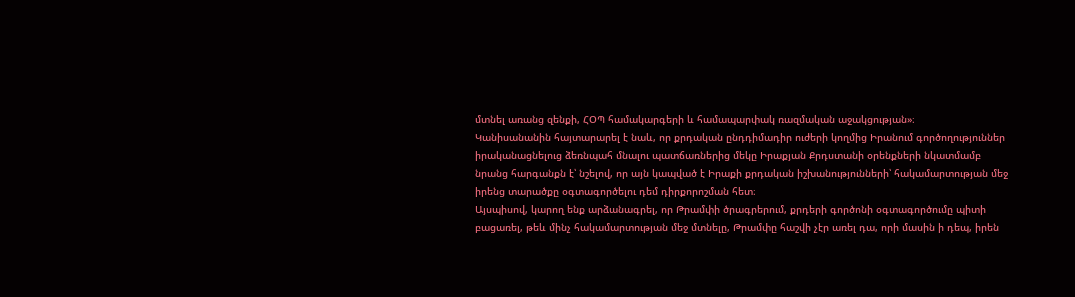մտնել առանց զենքի, ՀՕՊ համակարգերի և համապարփակ ռազմական աջակցության»։
Կանիսանանին հայտարարել է նաև, որ քրդական ընդդիմադիր ուժերի կողմից Իրանում գործողություններ իրականացնելուց ձեռնպահ մնալու պատճառներից մեկը Իրաքյան Քրդստանի օրենքների նկատմամբ նրանց հարգանքն է՝ նշելով, որ այն կապված է Իրաքի քրդական իշխանությունների՝ հակամարտության մեջ իրենց տարածքը օգտագործելու դեմ դիրքորոշման հետ։
Այսպիսով, կարող ենք արձանագրել, որ Թրամփի ծրագրերում, քրդերի գործոնի օգտագործումը պիտի բացառել, թեև մինչ հակամարտության մեջ մտնելը, Թրամփը հաշվի չէր առել դա, որի մասին ի դեպ, իրեն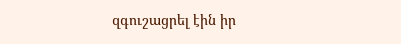զգուշացրել էին իր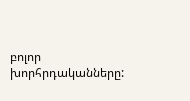բոլոր խորհրդականները: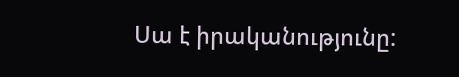Սա է իրականությունը: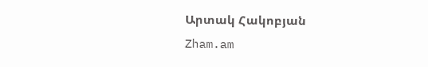Արտակ Հակոբյան
Zham.am